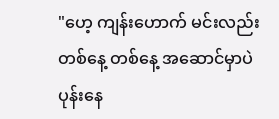"ဟေ့ ကျန်းဟောက် မင်းလည်း တစ်နေ့ တစ်နေ့ အဆောင်မှာပဲပုန်းနေ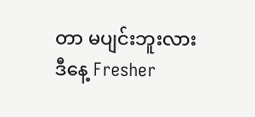တာ မပျင်းဘူးလား ဒီနေ့ Fresher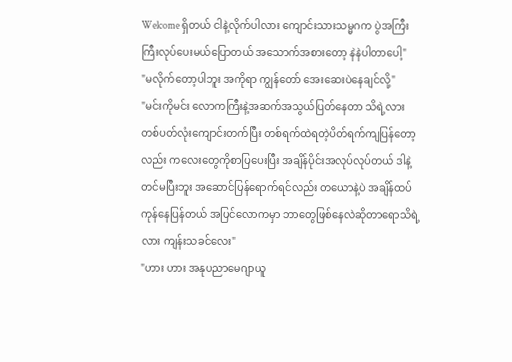Welcome ရှိတယ် ငါနဲ့လိုက်ပါလား ကျောင်းသားသမ္မဂက ပွဲအကြီးကြီးလုပ်ပေးမယ်ပြောတယ် အသောက်အစားတော့ နဲနဲပါတာပေါ့"
"မလိုက်တော့ပါဘူး အကိုရာ ကျွန်တော် အေးဆေးပဲနေချင်လို့"
"မင်းကိုမင်း လောကကြီးနဲ့အဆက်အသွယ်ပြတ်နေတာ သိရဲ့လား တစ်ပတ်လုံးကျောင်းတက်ပြီး တစ်ရက်ထဲရတဲ့ပိတ်ရက်ကျပြန်တော့လည်း ကလေးတွေကိုစာပြပေးပြီး အချိန်ပိုင်းအလုပ်လုပ်တယ် ဒါနဲ့တင်မပြီးဘူး အဆောင်ပြန်ရောက်ရင်လည်း တယောနဲ့ပဲ အချိန်ထပ်ကုန်နေပြန်တယ် အပြင်လောကမှာ ဘာတွေဖြစ်နေလဲဆိုတာရောသိရဲ့လား ကျန်းသခင်လေး"
"ဟား ဟား အနုပညာမေဂျာယူ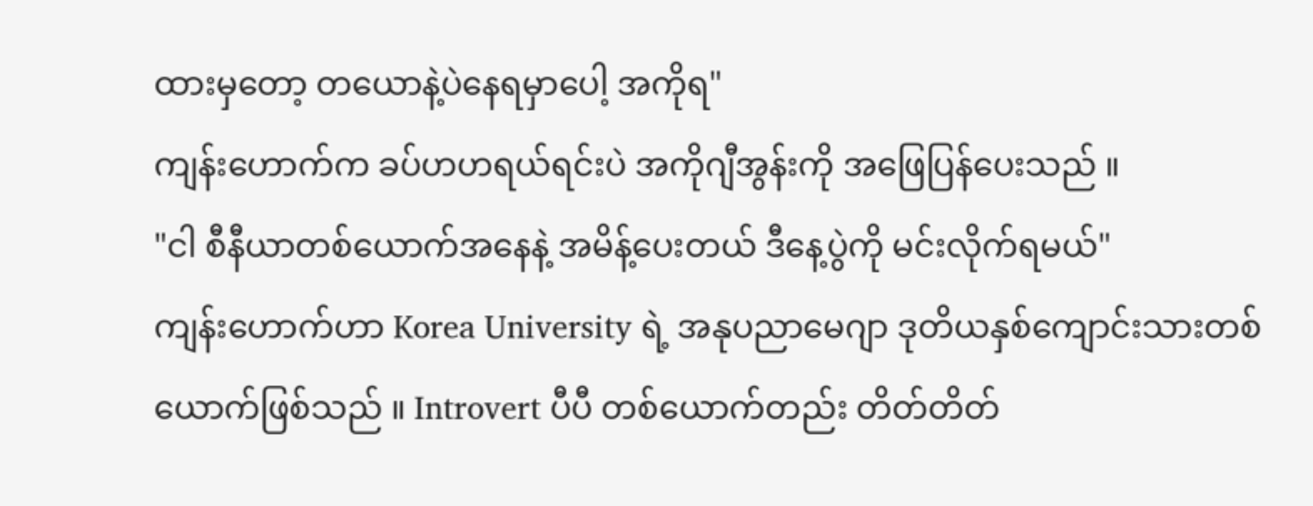ထားမှတော့ တယောနဲ့ပဲနေရမှာပေါ့ အကိုရ"
ကျန်းဟောက်က ခပ်ဟဟရယ်ရင်းပဲ အကိုဂျီအွန်းကို အဖြေပြန်ပေးသည် ။
"ငါ စီနီယာတစ်ယောက်အနေနဲ့ အမိန့်ပေးတယ် ဒီနေ့ပွဲကို မင်းလိုက်ရမယ်"
ကျန်းဟောက်ဟာ Korea University ရဲ့ အနုပညာမေဂျာ ဒုတိယနှစ်ကျောင်းသားတစ်ယောက်ဖြစ်သည် ။ Introvert ပီပီ တစ်ယောက်တည်း တိတ်တိတ်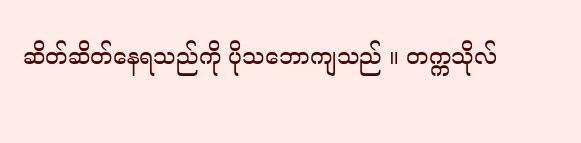ဆိတ်ဆိတ်နေရသည်ကို ပိုသဘောကျသည် ။ တက္ကသိုလ်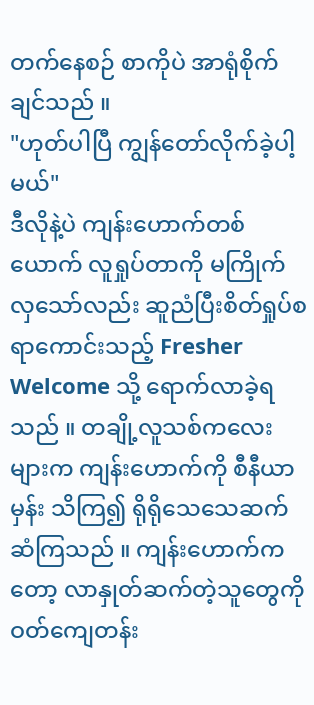တက်နေစဉ် စာကိုပဲ အာရုံစိုက်ချင်သည် ။
"ဟုတ်ပါပြီ ကျွန်တော်လိုက်ခဲ့ပါ့မယ်"
ဒီလိုနဲ့ပဲ ကျန်းဟောက်တစ်ယောက် လူရှုပ်တာကို မကြိုက်လှသော်လည်း ဆူညံပြီးစိတ်ရှုပ်စရာကောင်းသည့် Fresher Welcome သို့ ရောက်လာခဲ့ရသည် ။ တချို့လူသစ်ကလေးများက ကျန်းဟောက်ကို စီနီယာမှန်း သိကြ၍ ရိုရိုသေသေဆက်ဆံကြသည် ။ ကျန်းဟောက်ကတော့ လာနှုတ်ဆက်တဲ့သူတွေကို ဝတ်ကျေတန်း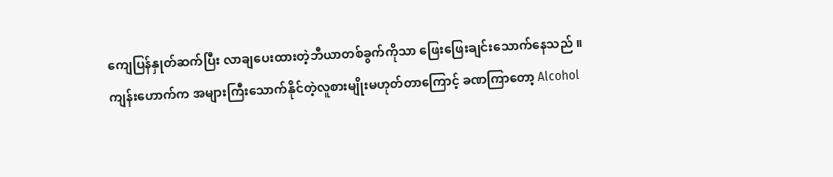ကျေပြန်နှုတ်ဆက်ပြီး လာချပေးထားတဲ့ဘီယာတစ်ခွက်ကိုသာ ဖြေးဖြေးချင်းသောက်နေသည် ။
ကျန်းဟောက်က အများကြီးသောက်နိုင်တဲ့လူစားမျိုးမဟုတ်တာကြောင့် ခဏကြာတော့ Alcohol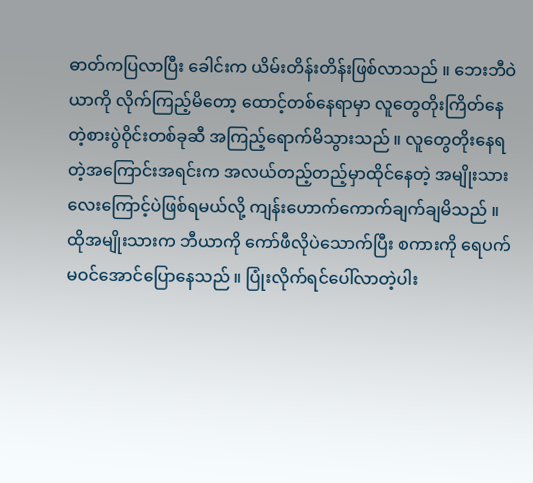ဓာတ်ကပြလာပြီး ခေါင်းက ယိမ်းတိန်းတိန်းဖြစ်လာသည် ။ ဘေးဘီဝဲယာကို လိုက်ကြည့်မိတော့ ထောင့်တစ်နေရာမှာ လူတွေတိုးကြိတ်နေတဲ့စားပွဲဝိုင်းတစ်ခုဆီ အကြည့်ရောက်မိသွားသည် ။ လူတွေတိုးနေရတဲ့အကြောင်းအရင်းက အလယ်တည့်တည့်မှာထိုင်နေတဲ့ အမျိုးသားလေးကြောင့်ပဲဖြစ်ရမယ်လို့ ကျန်းဟောက်ကောက်ချက်ချမိသည် ။
ထိုအမျိုးသားက ဘီယာကို ကော်ဖီလိုပဲသောက်ပြီး စကားကို ရေပက်မဝင်အောင်ပြောနေသည် ။ ပြုံးလိုက်ရင်ပေါ်လာတဲ့ပါး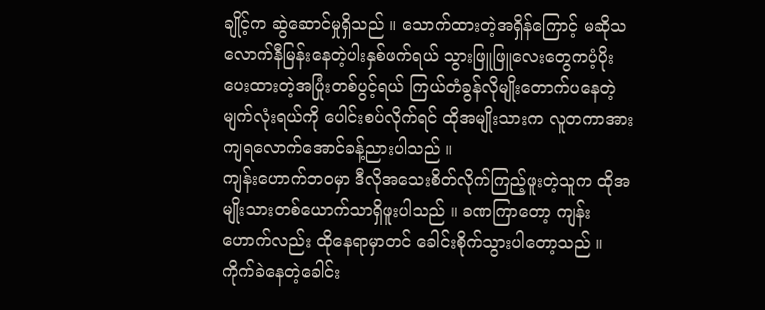ချိုင့်က ဆွဲဆောင်မှုရှိသည် ။ သောက်ထားတဲ့အရှိန်ကြောင့် မဆိုသလောက်နီမြန်းနေတဲ့ပါးနှစ်ဖက်ရယ် သွားဖြူဖြူလေးတွေကပံ့ပိုးပေးထားတဲ့အပြုံးတစ်ပွင့်ရယ် ကြယ်တံခွန်လိုမျိုးတောက်ပနေတဲ့မျက်လုံးရယ်ကို ပေါင်းစပ်လိုက်ရင် ထိုအမျိုးသားက လူတကာအားကျရလောက်အောင်ခန့်ညားပါသည် ။
ကျန်းဟောက်ဘဝမှာ ဒီလိုအသေးစိတ်လိုက်ကြည့်ဖူးတဲ့သူက ထိုအမျိုးသားတစ်ယောက်သာရှိဖူးပါသည် ။ ခဏကြာတော့ ကျန်းဟောက်လည်း ထိုနေရာမှာတင် ခေါင်းစိုက်သွားပါတော့သည် ။
ကိုက်ခဲနေတဲ့ခေါင်း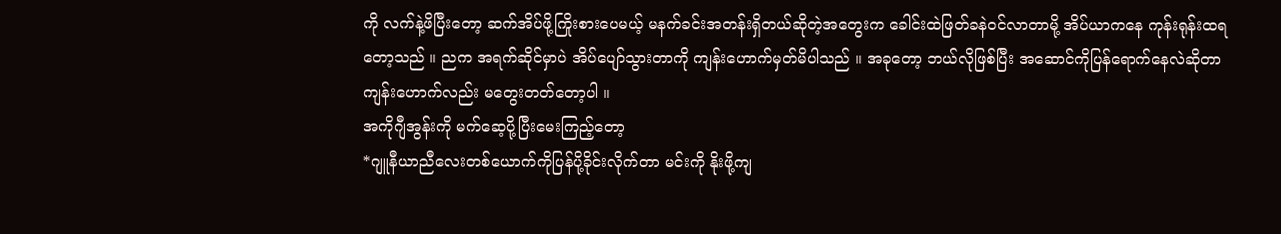ကို လက်နဲ့ဖိပြီးတော့ ဆက်အိပ်ဖို့ကြိုးစားပေမယ့် မနက်ခင်းအတန်းရှိတယ်ဆိုတဲ့အတွေးက ခေါင်းထဲဖြတ်ခနဲဝင်လာတာမို့ အိပ်ယာကနေ ကုန်းရုန်းထရတော့သည် ။ ညက အရက်ဆိုင်မှာပဲ အိပ်ပျော်သွားတာကို ကျန်းဟောက်မှတ်မိပါသည် ။ အခုတော့ ဘယ်လိုဖြစ်ပြီး အဆောင်ကိုပြန်ရောက်နေလဲဆိုတာ ကျန်းဟောက်လည်း မတွေးတတ်တော့ပါ ။
အကိုဂျီအွန်းကို မက်ဆေ့ပို့ပြီးမေးကြည့်တော့
*ဂျူနီယာညီလေးတစ်ယောက်ကိုပြန်ပို့ခိုင်းလိုက်တာ မင်းကို နိုးဖို့ကျ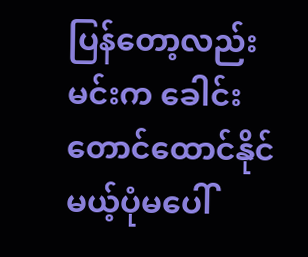ပြန်တော့လည်း မင်းက ခေါင်းတောင်ထောင်နိုင်မယ့်ပုံမပေါ်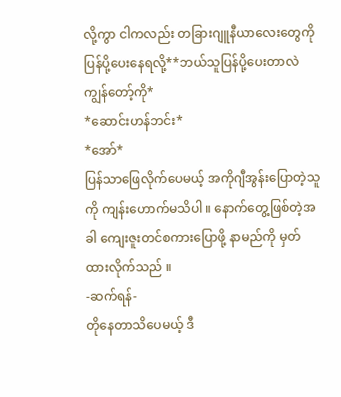လို့ကွာ ငါကလည်း တခြားဂျူနီယာလေးတွေကို ပြန်ပို့ပေးနေရလို့**ဘယ်သူပြန်ပို့ပေးတာလဲ ကျွန်တော့်ကို*
*ဆောင်းဟန်ဘင်း*
*အော်*
ပြန်သာဖြေလိုက်ပေမယ့် အကိုဂျီအွန်းပြောတဲ့သူကို ကျန်းဟောက်မသိပါ ။ နောက်တွေ့ဖြစ်တဲ့အခါ ကျေးဇူးတင်စကားပြောဖို့ နာမည်ကို မှတ်ထားလိုက်သည် ။
-ဆက်ရန်-
တိုနေတာသိပေမယ့် ဒီ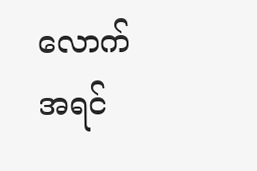လောက် အရင်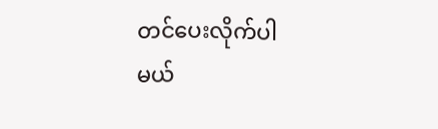တင်ပေးလိုက်ပါမယ်